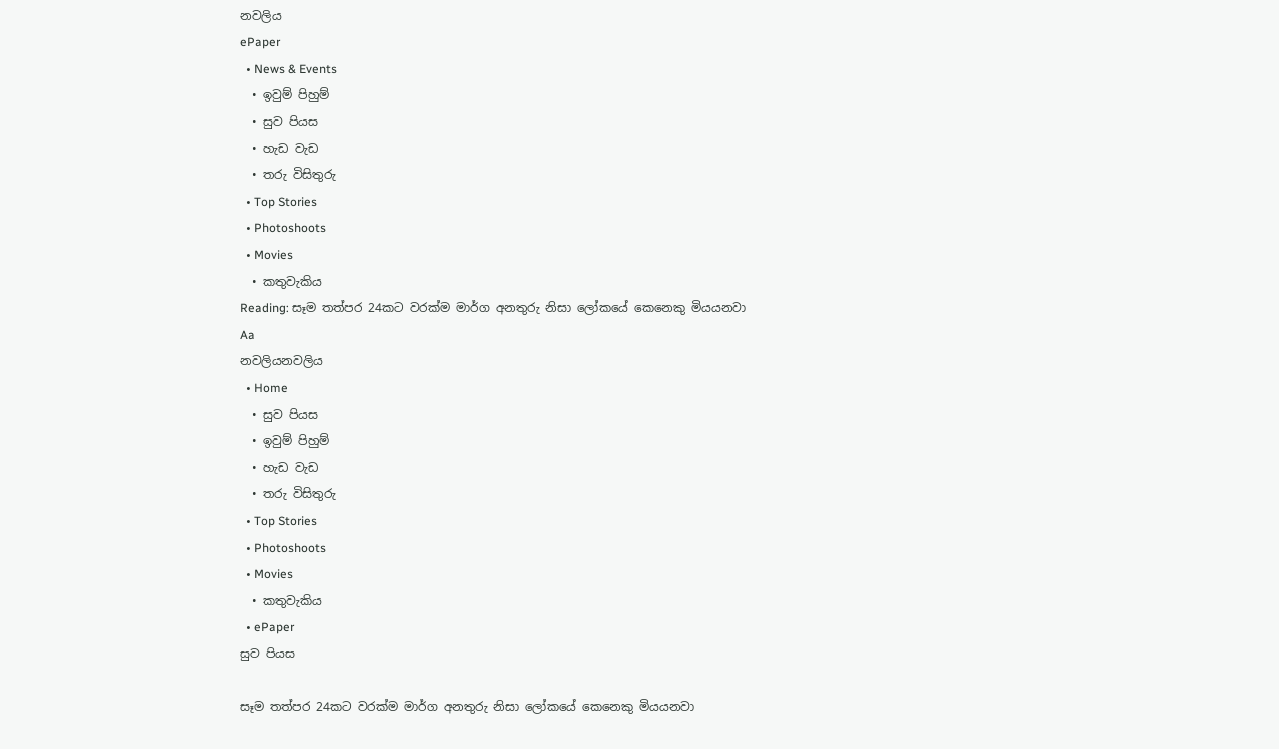නවලිය
ePaper
  • News & Events
  • ඉවුම් පිහුම්
  • සුව පියස
  • හැඩ වැඩ
  • තරු විසිතුරු
  • Top Stories
  • Photoshoots
  • Movies
  • කතුවැකිය
Reading: සෑම තත්පර 24කට වරක්ම මාර්ග අනතුරු නිසා ලෝකයේ කෙනෙකු මියයනවා
Aa
නවලියනවලිය
  • Home
  • සුව පියස
  • ඉවුම් පිහුම්
  • හැඩ වැඩ
  • තරු විසිතුරු
  • Top Stories
  • Photoshoots
  • Movies
  • කතුවැකිය
  • ePaper
සුව පියස

සෑම තත්පර 24කට වරක්ම මාර්ග අනතුරු නිසා ලෝකයේ කෙනෙකු මියයනවා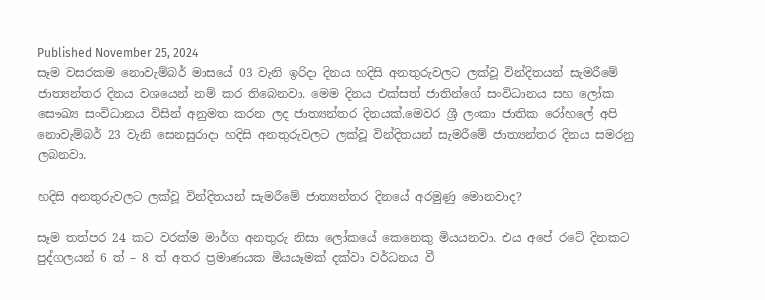Published November 25, 2024
සෑම වසරකම නොවැම්බර් මාසයේ 03 වැනි ඉරිදා දිනය හදිසි අනතුරුවලට ලක්වූ වින්දිතයන් සැමරීමේ ජාත්‍යන්තර දිනය වශයෙන් නම් කර තිබෙනවා. මෙම දිනය එක්සත් ජාතින්ගේ සංවිධානය සහ ලෝක සෞඛ්‍ය සංවිධානය විසින් අනුමත කරන ලද ජාත්‍යන්තර දිනයක්.මෙවර ශ්‍රී ලංකා ජාතික රෝහලේ අපි නොවැම්බර් 23 වැනි සෙනසුරාදා හදිසි අනතුරුවලට ලක්වූ වින්දිතයන් සැමරීමේ ජාත්‍යන්තර දිනය සමරනු ලබනවා.

හදිසි අනතුරුවලට ලක්වූ වින්දිතයන් සැමරීමේ ජාත්‍යන්තර දිනයේ අරමුණු මොනවාද?

සෑම තත්පර 24 කට වරක්ම මාර්ග අනතුරු නිසා ලෝකයේ කෙනෙකු මියයනවා. එය අපේ රටේ දිනකට පුද්ගලයන් 6 ත් – 8 ත් අතර ප්‍රමාණයක මියයෑමක් දක්වා වර්ධනය වී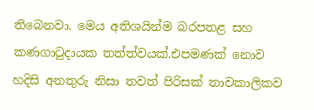තිබෙනවා. මෙය අතිශයින්ම බරපතළ සහ කණගාටුදායක තත්ත්වයක්.එපමණක් නොව හදිසි අනතුරු නිසා තවත් පිරිසක් තාවකාලිකව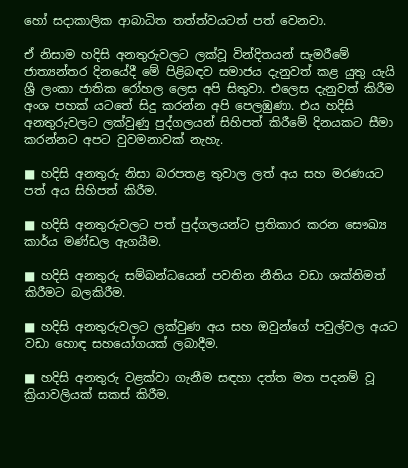හෝ සදාකාලික ආබාධිත තත්ත්වයටත් පත් වෙනවා.

ඒ නිසාම හදිසි අනතුරුවලට ලක්වූ වින්දිතයන් සැමරීමේ ජාත්‍යන්තර දිනයේදී මේ පිළිබඳව සමාජය දැනුවත් කළ යුතු යැයි ශ්‍රී ලංකා ජාතික රෝහල ලෙස අපි සිතුවා. එලෙස දැනුවත් කිරීම අංශ පහක් යටතේ සිදු කරන්න අපි පෙලඹුණා. එය හදිසි අනතුරුවලට ලක්වුණු පුද්ගලයන් සිහිපත් කිරීමේ දිනයකට සීමා කරන්නට අපට වුවමනාවක් නැහැ.

■ හදිසි අනතුරු නිසා බරපතළ තුවාල ලත් අය සහ මරණයට පත් අය සිහිපත් කිරීම.

■ හදිසි අනතුරුවලට පත් පුද්ගලයන්ට ප්‍රතිකාර කරන සෞඛ්‍ය කාර්ය මණ්ඩල ඇගයීම.

■ හදිසි අනතුරු සම්බන්ධයෙන් පවතින නීතිය වඩා ශක්තිමත් කිරීමට බලකිරීම.

■ හදිසි අනතුරුවලට ලක්වුණ අය සහ ඔවුන්ගේ පවුල්වල අයට වඩා හොඳ සහයෝගයක් ලබාදීම.

■ හදිසි අනතුරු වළක්වා ගැනීම සඳහා දත්ත මත පදනම් වූ ක්‍රියාවලියක් සකස් කිරීම.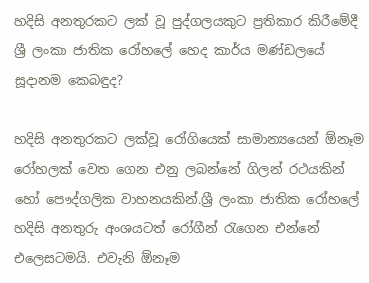හදිසි අනතුරකට ලක් වූ පුද්ගලයකුට ප්‍රතිකාර කිරීමේදී ශ්‍රී ලංකා ජාතික රෝහලේ හෙද කාර්ය මණ්ඩලයේ සූදානම කෙබඳුද?

හදිසි අනතුරකට ලක්වූ රෝගියෙක් සාමාන්‍යයෙන් ඕනෑම රෝහලක් වෙත ගෙන එනු ලබන්නේ ගිලන් රථයකින් හෝ පෞද්ගලික වාහනයකින්.ශ්‍රී ලංකා ජාතික රෝහලේ හදිසි අනතුරු අංශයටත් රෝගීන් රැගෙන එන්නේ එලෙසටමයි. එවැනි ඕනෑම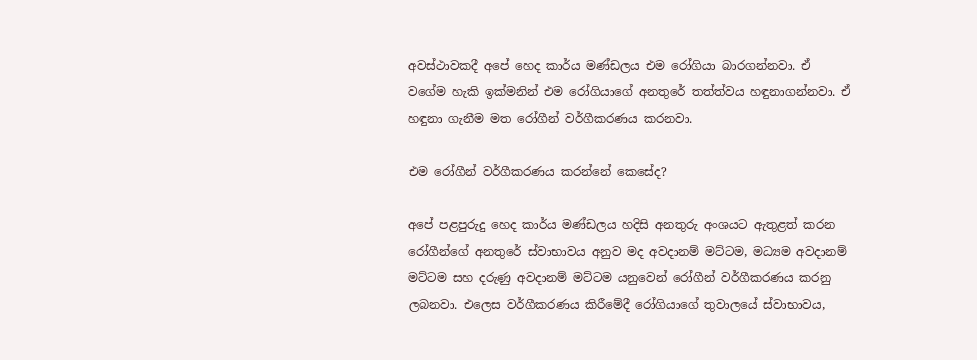අවස්ථාවකදී අපේ හෙද කාර්ය මණ්ඩලය එම රෝගියා බාරගන්නවා. ඒ වගේම හැකි ඉක්මනින් එම රෝගියාගේ අනතුරේ තත්ත්වය හඳුනාගන්නවා. ඒ හඳුනා ගැනීම මත රෝගීන් වර්ගීකරණය කරනවා.

එම රෝගීන් වර්ගීකරණය කරන්නේ කෙසේද?

අපේ පළපුරුදු හෙද කාර්ය මණ්ඩලය හදිසි අනතුරු අංශයට ඇතුළත් කරන රෝගීන්ගේ අනතුරේ ස්වාභාවය අනුව මද අවදානම් මට්ටම, මධ්‍යම අවදානම් මට්ටම සහ දරුණු අවදානම් මට්ටම යනුවෙන් රෝගීන් වර්ගීකරණය කරනු ලබනවා. එලෙස වර්ගීකරණය කිරීමේදී රෝගියාගේ තුවාලයේ ස්වාභාවය,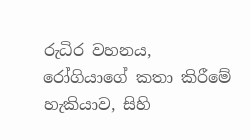රුධිර වහනය, රෝගියාගේ කතා කිරීමේ හැකියාව, සිහි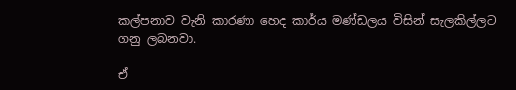කල්පනාව වැනි කාරණා හෙද කාර්ය මණ්ඩලය විසින් සැලකිල්ලට ගනු ලබනවා.

ඒ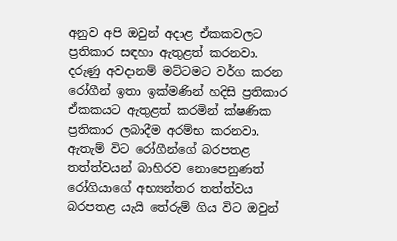අනුව අපි ඔවුන් අදාළ ඒකකවලට ප්‍රතිකාර සඳහා ඇතුළත් කරනවා. දරුණු අවදානම් මට්ටමට වර්ග කරන රෝගීන් ඉතා ඉක්මණින් හදිසි ප්‍රතිකාර ඒකකයට ඇතුළත් කරමින් ක්ෂණික ප්‍රතිකාර ලබාදීම අරම්භ කරනවා. ඇතැම් විට රෝගීන්ගේ බරපතළ තත්ත්වයන් බාහිරව නොපෙනුණත් රෝගියාගේ අභ්‍යන්තර තත්ත්වය බරපතළ යැයි තේරුම් ගිය විට ඔවුන්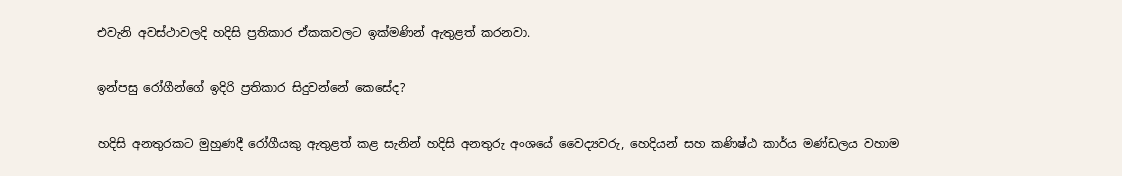එවැනි අවස්ථාවලදි හදිසි ප්‍රතිකාර ඒකකවලට ඉක්මණින් ඇතුළත් කරනවා.

ඉන්පසු රෝගීන්ගේ ඉදිරි ප්‍රතිකාර සිදුවන්නේ කෙසේද?

හදිසි අනතුරකට මුහුණදී රෝගීයකු ඇතුළත් කළ සැනින් හදිසි අනතුරු අංශයේ වෛද්‍යවරු, හෙදියන් සහ කණිෂ්ඨ කාර්ය මණ්ඩලය වහාම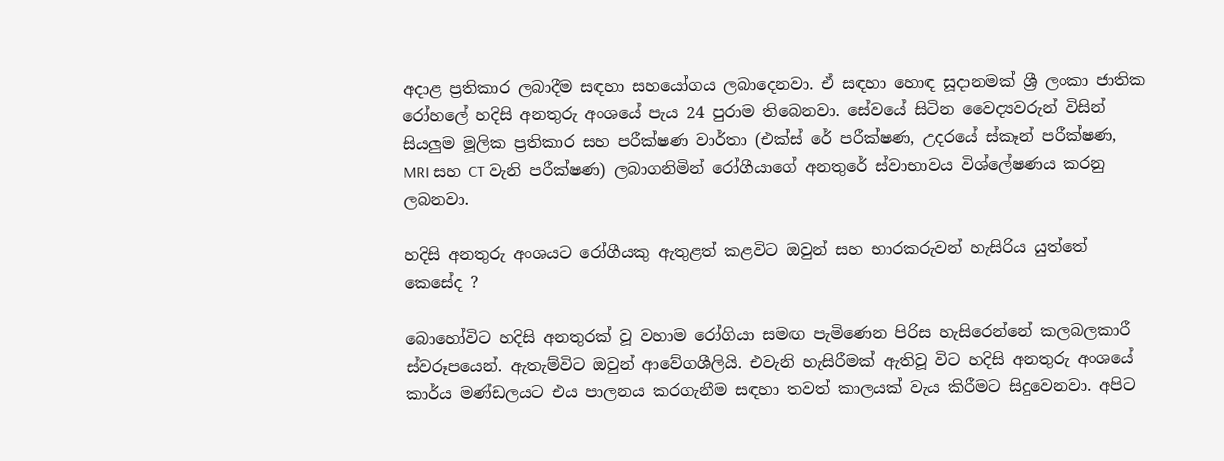අදාළ ප්‍රතිකාර ලබාදීම සඳහා සහයෝගය ලබාදෙනවා. ඒ සඳහා හොඳ සූදානමක් ශ්‍රී ලංකා ජාතික රෝහලේ හදිසි අනතුරු අංශයේ පැය 24 පුරාම තිබෙනවා. සේවයේ සිටින වෛද්‍යවරුන් විසින් සියලුම මූලික ප්‍රතිකාර සහ පරීක්ෂණ වාර්තා (එක්ස් රේ පරීක්ෂණ, උදරයේ ස්කෑන් පරීක්ෂණ, MRI සහ CT වැනි පරීක්ෂණ) ලබාගනිමින් රෝගීයාගේ අනතුරේ ස්වාභාවය විශ්ලේෂණය කරනු ලබනවා.

හදිසි අනතුරු අංශයට රෝගීයකු ඇතුළත් කළවිට ඔවුන් සහ භාරකරුවන් හැසිරිය යුත්තේ කෙසේද ?

බොහෝවිට හදිසි අනතුරක් වූ වහාම රෝගියා සමඟ පැමිණෙන පිරිස හැසිරෙන්නේ කලබලකාරී ස්වරූපයෙන්. ඇතැම්විට ඔවුන් ආවේගශීලියි. එවැනි හැසිරීමක් ඇතිවූ විට හදිසි අනතුරු අංශයේ කාර්ය මණ්ඩලයට එය පාලනය කරගැනීම සඳහා තවත් කාලයක් වැය කිරීමට සිදුවෙනවා. අපිට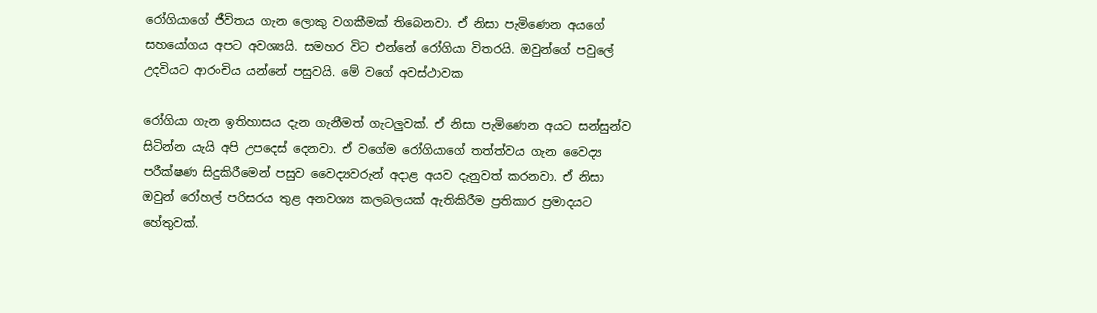රෝගියාගේ ජීවිතය ගැන ලොකු වගකීමක් තිබෙනවා. ඒ නිසා පැමිණෙන අයගේ සහයෝගය අපට අවශ්‍යයි. සමහර විට එන්නේ රෝගියා විතරයි. ඔවුන්ගේ පවුලේ උදවියට ආරංචිය යන්නේ පසුවයි. මේ වගේ අවස්ථාවක

රෝගියා ගැන ඉතිහාසය දැන ගැනීමත් ගැටලුවක්. ඒ නිසා පැමිණෙන අයට සන්සුන්ව සිටින්න යැයි අපි උපදෙස් දෙනවා. ඒ වගේම රෝගියාගේ තත්ත්වය ගැන වෛද්‍ය පරීක්ෂණ සිදුකිරීමෙන් පසුව වෛද්‍යවරුන් අදාළ අයව දැනුවත් කරනවා. ඒ නිසා ඔවුන් රෝහල් පරිසරය තුළ අනවශ්‍ය කලබලයක් ඇතිකිරීම ප්‍රතිකාර ප්‍රමාදයට හේතුවක්.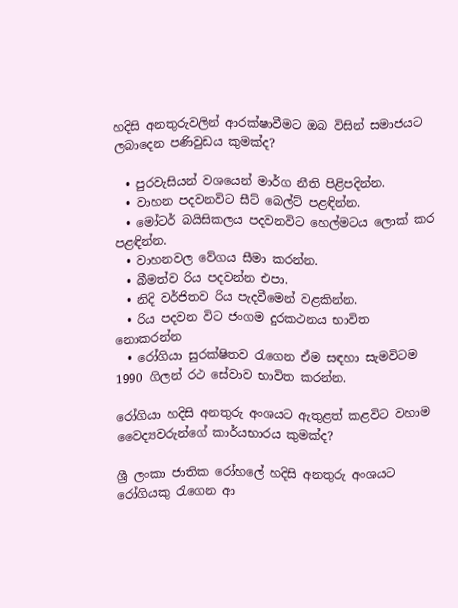හදිසි අනතුරුවලින් ආරක්ෂාවීමට ඔබ විසින් සමාජයට ලබාදෙන පණිවුඩය කුමක්ද?

  • පුරවැසියන් වශයෙන් මාර්ග නීති පිළිපදින්න.
  • වාහන පදවනවිට සීට් බෙල්ට් පළඳින්න.
  • මෝටර් බයිසිකලය පදවනවිට හෙල්මටය ලොක් කර පළඳින්න.
  • වාහනවල වේගය සීමා කරන්න.
  • බීමත්ව රිය පදවන්න එපා.
  • නිදි වර්ජිතව රිය පැදවීමෙන් වළකින්න.
  • රිය පදවන විට ජංගම දුරකථනය භාවිත නොකරන්න
  • රෝගියා සුරක්ෂිතව රැගෙන ඒම සඳහා සැමවිටම 1990 ගිලන් රථ සේවාව භාවිත කරන්න.

රෝගියා හදිසි අනතුරු අංශයට ඇතුළත් කළවිට වහාම වෛද්‍යවරුන්ගේ කාර්යභාරය කුමක්ද?

ශ්‍රී ලංකා ජාතික රෝහලේ හදිසි අනතුරු අංශයට රෝගියකු රැගෙන ආ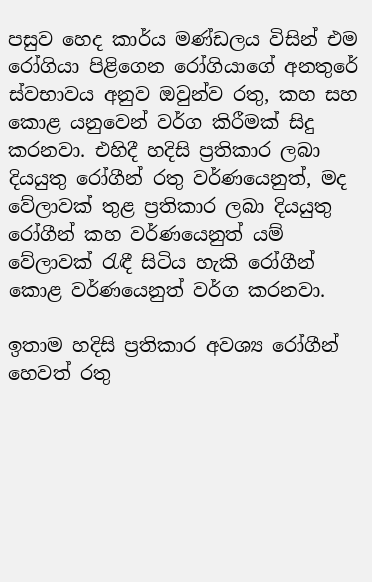පසුව හෙද කාර්ය මණ්ඩලය විසින් එම රෝගියා පිළිගෙන රෝගියාගේ අනතුරේ ස්වභාවය අනුව ඔවුන්ව රතු, කහ සහ කොළ යනුවෙන් වර්ග කිරීමක් සිදු කරනවා. එහිදී හදිසි ප්‍රතිකාර ලබා දියයුතු රෝගීන් රතු වර්ණයෙනුත්, මද වේලාවක් තුළ ප්‍රතිකාර ලබා දියයුතු රෝගීන් කහ වර්ණයෙනුත් යම් වේලාවක් රැඳී සිටිය හැකි රෝගීන් කොළ වර්ණයෙනුත් වර්ග කරනවා.

ඉතාම හදිසි ප්‍රතිකාර අවශ්‍ය රෝගීන් හෙවත් රතු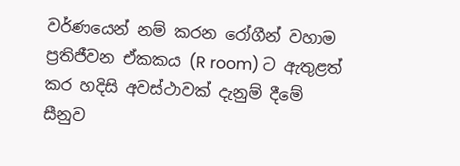වර්ණයෙන් නම් කරන රෝගීන් වහාම ප්‍රතිජීවන ඒකකය (R room) ට ඇතුළත් කර හදිසි අවස්ථාවක් දැනුම් දීමේ සීනුව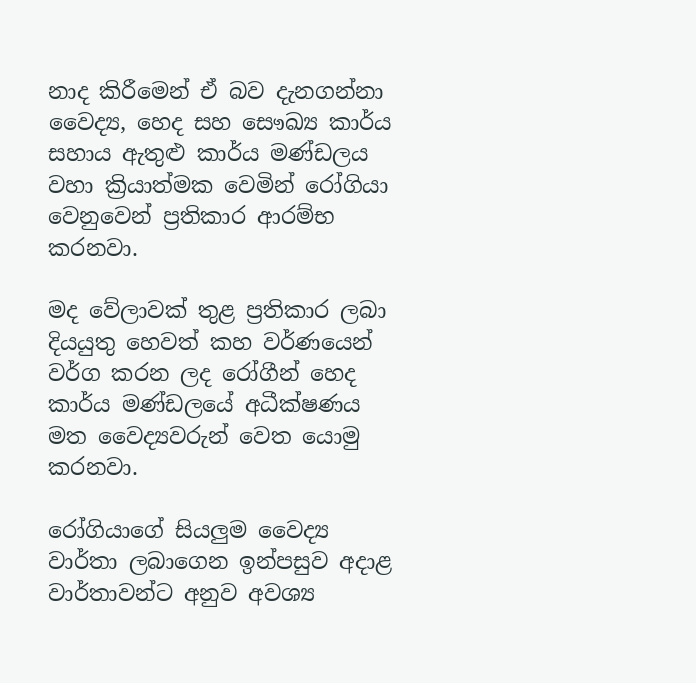නාද කිරීමෙන් ඒ බව දැනගන්නා වෛද්‍ය, හෙද සහ සෞඛ්‍ය කාර්ය සහාය ඇතුළු කාර්ය මණ්ඩලය වහා ක්‍රියාත්මක වෙමින් රෝගියා වෙනුවෙන් ප්‍රතිකාර ආරම්භ කරනවා.

මද වේලාවක් තුළ ප්‍රතිකාර ලබා දියයුතු හෙවත් කහ වර්ණයෙන් වර්ග කරන ලද රෝගීන් හෙද කාර්ය මණ්ඩලයේ අධීක්ෂණය මත වෛද්‍යවරුන් වෙත යොමු කරනවා.

රෝගියාගේ සියලුම වෛද්‍ය වාර්තා ලබාගෙන ඉන්පසුව අදාළ වාර්තාවන්ට අනුව අවශ්‍ය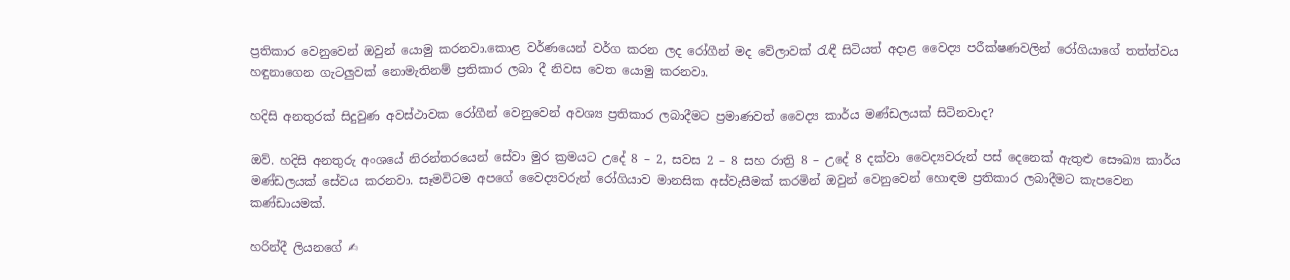ප්‍රතිකාර වෙනුවෙන් ඔවුන් යොමු කරනවා.කොළ වර්ණයෙන් වර්ග කරන ලද රෝගීන් මද වේලාවක් රැඳී සිටියත් අදාළ වෛද්‍ය පරීක්ෂණවලින් රෝගියාගේ තත්ත්වය හඳුනාගෙන ගැටලුවක් නොමැතිනම් ප්‍රතිකාර ලබා දී නිවස වෙත යොමු කරනවා.

හදිසි අනතුරක් සිදුවුණ අවස්ථාවක රෝගීන් වෙනුවෙන් අවශ්‍ය ප්‍රතිකාර ලබාදීමට ප්‍රමාණවත් වෛද්‍ය කාර්ය මණ්ඩලයක් සිටිනවාද?

ඔව්. හදිසි අනතුරු අංශයේ නිරන්තරයෙන් සේවා මුර ක්‍රමයට උදේ 8 – 2, සවස 2 – 8 සහ රාත්‍රි 8 – උදේ 8 දක්වා වෛද්‍යවරුන් පස් දෙනෙක් ඇතුළු සෞඛ්‍ය කාර්ය මණ්ඩලයක් සේවය කරනවා. සෑමවිටම අපගේ වෛද්‍යවරුන් රෝගියාව මානසික අස්වැසීමක් කරමින් ඔවුන් වෙනුවෙන් හොඳම ප්‍රතිකාර ලබාදීමට කැපවෙන කණ්ඩායමක්.

හරින්දී ලියනගේ ✍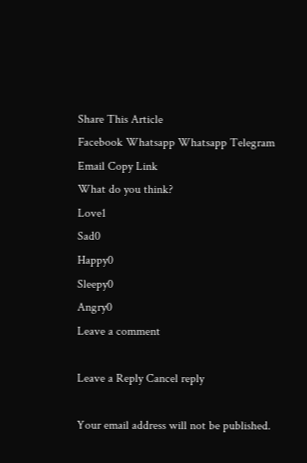Share This Article
Facebook Whatsapp Whatsapp Telegram Email Copy Link
What do you think?
Love1
Sad0
Happy0
Sleepy0
Angry0
Leave a comment

Leave a Reply Cancel reply

Your email address will not be published.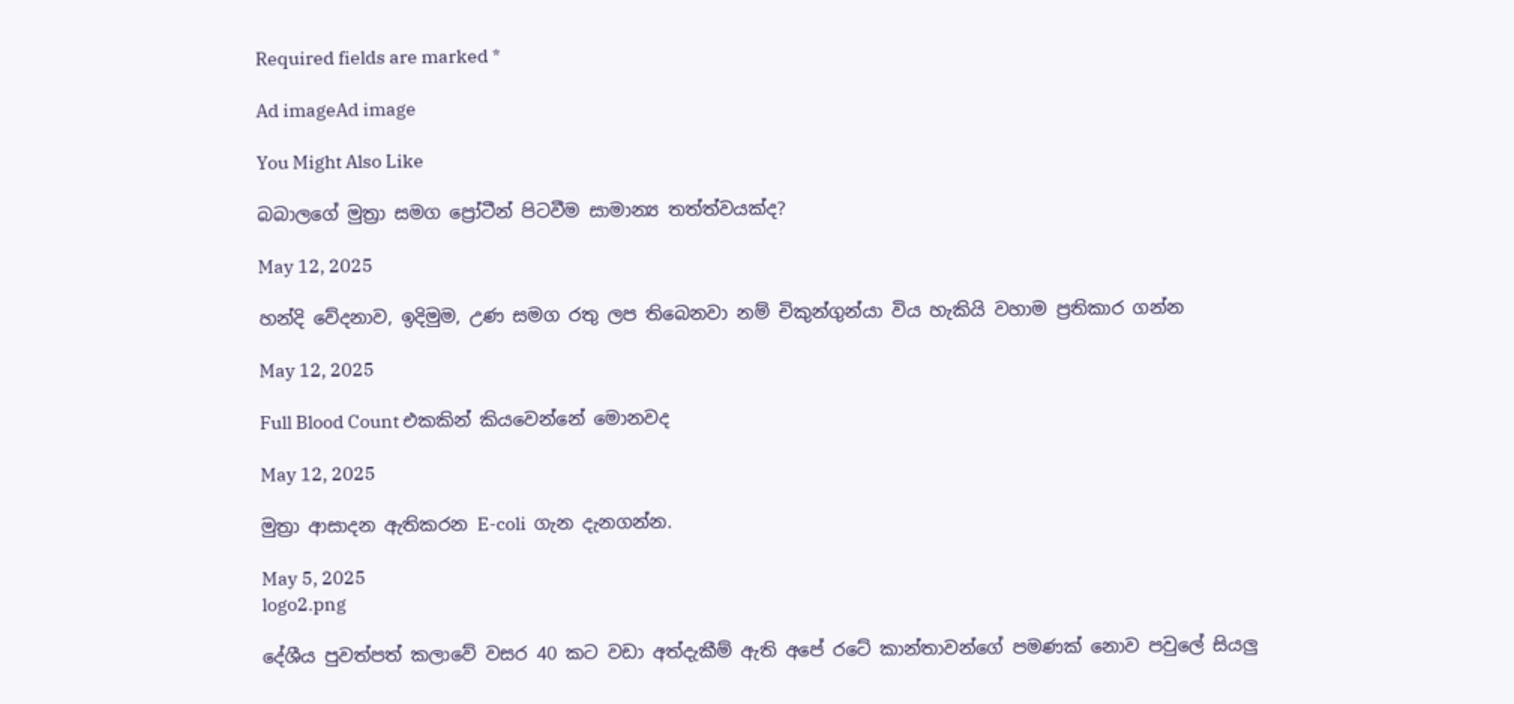Required fields are marked *

Ad imageAd image

You Might Also Like

බබාලගේ මුත්‍රා සමග ප්‍රෝටීන් පිටවීම සාමාන්‍ය තත්ත්වයක්ද?

May 12, 2025

හන්දි වේදනාව, ඉදිමුම, උණ සමග රතු ලප තිබෙනවා නම් චිකුන්ගුන්යා විය හැකියි වහාම ප්‍රතිකාර ගන්න

May 12, 2025

Full Blood Count එකකින් කියවෙන්නේ මොනවද

May 12, 2025

මුත්‍රා ආසාදන ඇතිකරන E-coli  ගැන දැනගන්න.

May 5, 2025
logo2.png

දේශීය පුවත්පත් කලාවේ වසර 40 කට වඩා අත්දැකීම් ඇති අපේ රටේ කාන්තාවන්ගේ පමණක් නොව පවුලේ සියලු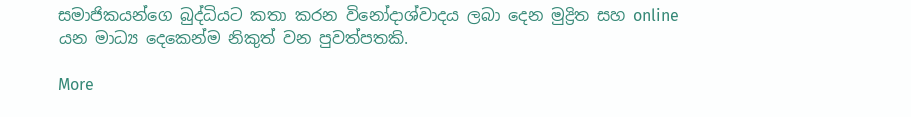සමාජිකයන්ගෙ බුද්ධියට කතා කරන විනෝදාශ්වාදය ලබා දෙන මුද්‍රිත සහ online යන මාධ්‍ය දෙකෙන්ම නිකුත් වන පුවත්පතකි.

More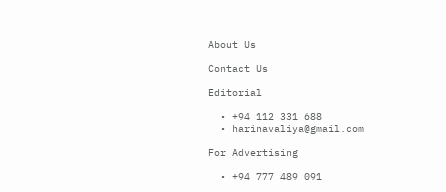About Us

Contact Us

Editorial

  • +94 112 331 688
  • harinavaliya@gmail.com

For Advertising

  • +94 777 489 091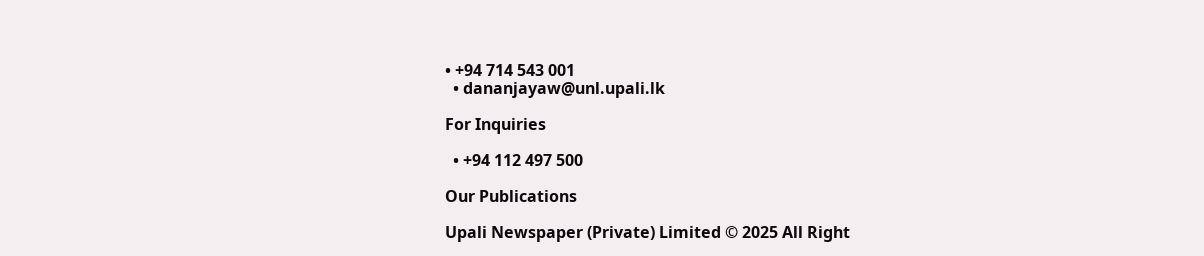• +94 714 543 001
  • dananjayaw@unl.upali.lk

For Inquiries

  • +94 112 497 500

Our Publications

Upali Newspaper (Private) Limited © 2025 All Right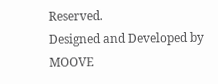Reserved.
Designed and Developed by MOOVE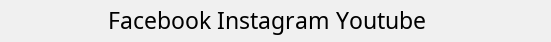Facebook Instagram Youtube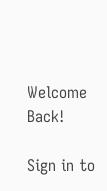Welcome Back!

Sign in to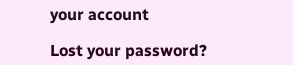your account

Lost your password?